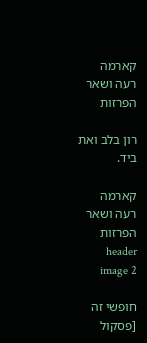קארמה רעה ושאר הפרזות

רון בלב ואת ביד.

קארמה רעה ושאר הפרזות header image 2

חופשי זה [פסקול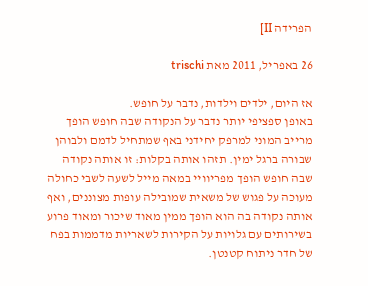הפרידה II]

26 באפריל, 2011 מאת trischi

אז היום, ילדים וילדות, נדבר על חופש.
באופן ספציפי יותר נדבר על הנקודה שבה חופש הופך מרייב המוני למרפק יחידני באף שמתחיל לדמם ולבוהן שבורה ברגל ימין. תזהו אותה בקלות: זו אותה נקודה שבה חופש הופך מפריוויי במאה מייל לשעה לשבי כחולה מעוכה על פגוש של משאית שמובילה עופות מצוננים, ואף אותה נקודה בה הוא הופך ממין מאוד שיכור ומאוד פרוע בשירותים עם גלויות על הקירות לשאריות מדממות בפח של חדר ניתוח קטנטן.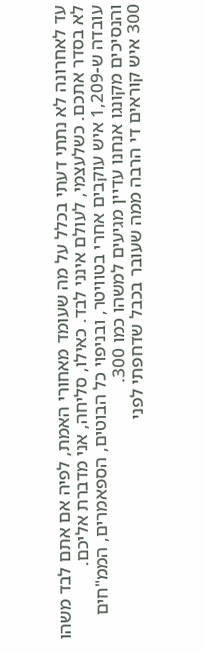עד לאחרונה לא נתתי דעתי בכלל על מה שעומד מאחורי האמת, לפיה אם אתם לבד משהו לא בסדר אתכם. כשלעצמי, לעולם אינני לבד. כאילו, סליחה, אני מדברת אליכם.
עובדה ש-1,209 איש עוקבים אחרי בטוויטר, ובניפוי כל הבוטים, הספאמרים, הממ"חים והנסיכים מקונגו אנחנו עדיין מגיעים למשהו כמו 300.
300 איש קוראים די הרבה ממה שעובר בכבל שדחפתי לפני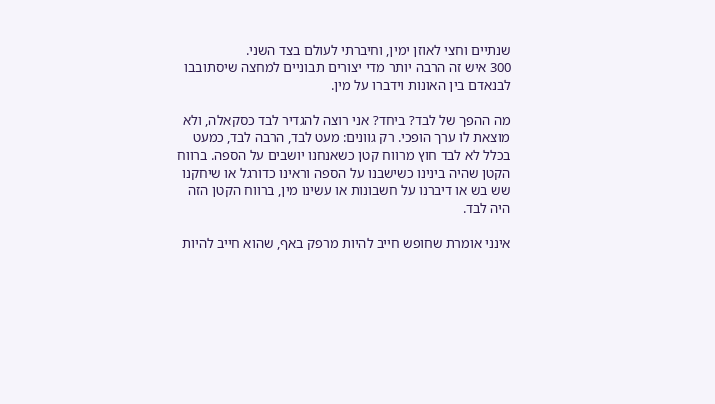שנתיים וחצי לאוזן ימין, וחיברתי לעולם בצד השני.
300 איש זה הרבה יותר מדי יצורים תבוניים למחצה שיסתובבו לבנאדם בין האונות וידברו על מין.

מה ההפך של לבד? ביחד? אני רוצה להגדיר לבד כסקאלה, ולא מוצאת לו ערך הופכי. רק גוונים: מעט לבד, הרבה לבד, כמעט בכלל לא לבד חוץ מרווח קטן כשאנחנו יושבים על הספה. ברווח הקטן שהיה בינינו כשישבנו על הספה וראינו כדורגל או שיחקנו שש בש או דיברנו על חשבונות או עשינו מין, ברווח הקטן הזה היה לבד.

אינני אומרת שחופש חייב להיות מרפק באף, שהוא חייב להיות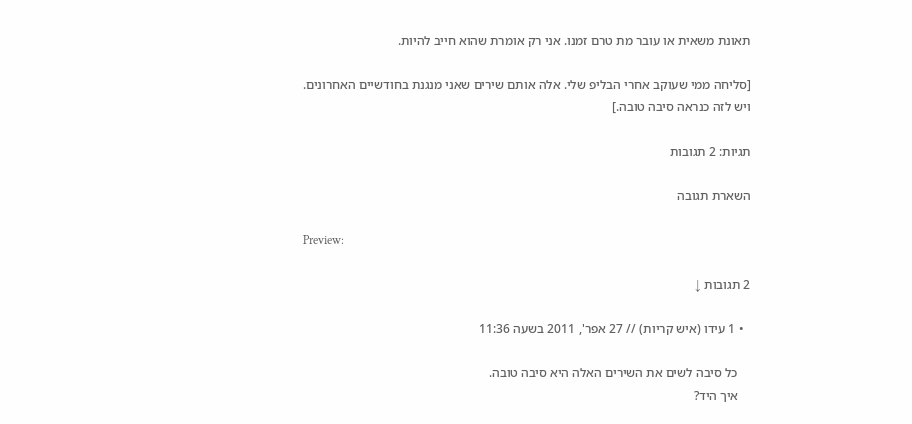תאונת משאית או עובר מת טרם זמנו. אני רק אומרת שהוא חייב להיות.

[סליחה ממי שעוקב אחרי הבליפ שלי. אלה אותם שירים שאני מנגנת בחודשיים האחרונים. ויש לזה כנראה סיבה טובה.]

תגיות: 2 תגובות

השארת תגובה

Preview:

2 תגובות ↓

  • 1 עידו (איש קריות) // 27 אפר', 2011 בשעה 11:36

    כל סיבה לשים את השירים האלה היא סיבה טובה.
    איך היד?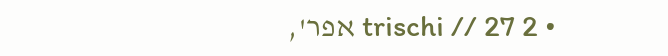• 2 trischi // 27 אפר',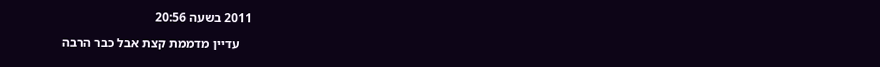2011 בשעה 20:56

    עדיין מדממת קצת אבל כבר הרבה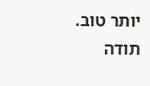יותר טוב. תודה